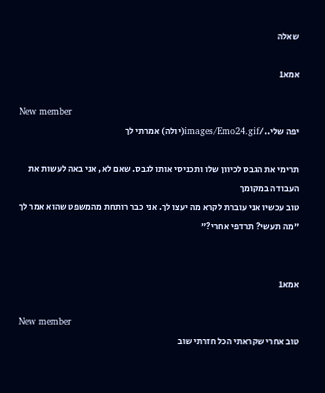שאלה

אמא1

New member
יפה שלי../images/Emo24.gif(יולה) אמרתי לך

תרימי את הגבס לכיוון שלו ותכניסי אותו לגבס. שאם לא, אני באה לעשות את העבודה במקומך
טוב עכשיו אני עוברת לקרא מה יעצו לך. אני כבר רותחת מהמשפט שהוא אמר לך "מה תעשי? תרדפי אחרי?"


אמא1

New member
טוב אחרי שקראתי הכל חזרתי שוב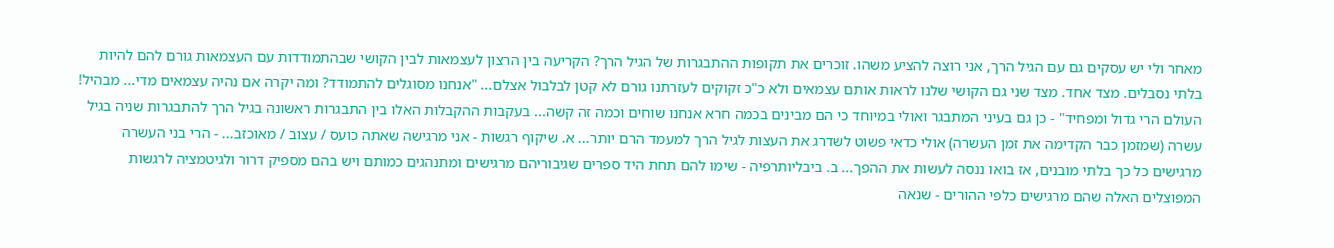מאחר ולי יש עסקים גם עם הגיל הרך, אני רוצה להציע משהו. זוכרים את תקופות ההתבגרות של הגיל הרך? הקריעה בין הרצון לעצמאות לבין הקושי שבהתמודדות עם העצמאות גורם להם להיות בלתי נסבלים. מצד אחד. מצד שני גם הקושי שלנו לראות אותם עצמאים ולא כ"כ זקוקים לעזרתנו גורם לא קטן לבלבול אצלם... "אנחנו מסוגלים להתמודד? ומה יקרה אם נהיה עצמאים מדי... מבהיל! העולם הרי גדול ומפחיד" - כן גם בעיני המתבגר ואולי במיוחד כי הם מבינים בכמה חרא אנחנו שוחים וכמה זה קשה... בעקבות ההקבלות האלו בין התבגרות ראשונה בגיל הרך להתבגרות שניה בגיל עשרה (שמזמן כבר הקדימה את זמן העשרה) אולי כדאי פשוט לשדרג את העצות לגיל הרך למעמד הרם יותר... א. שיקוף רגשות - אני מרגישה שאתה כועס / עצוב / מאוכזב... - הרי בני העשרה מרגישים כל כך בלתי מובנים, אז בואו ננסה לעשות את ההפך... ב. ביבליותרפיה - שימו להם תחת היד ספרים שגיבוריהם מרגישים ומתנהגים כמותם ויש בהם מספיק דרור ולגיטמציה לרגשות המפוצלים האלה שהם מרגישים כלפי ההורים - שנאה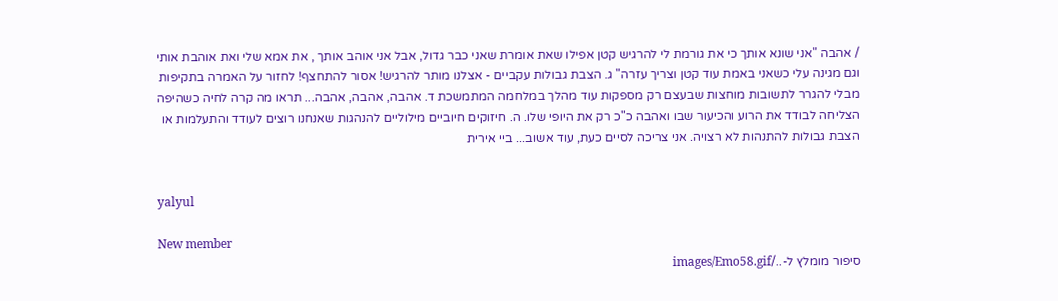/ אהבה "אני שונא אותך כי את גורמת לי להרגיש קטן אפילו שאת אומרת שאני כבר גדול, אבל אני אוהב אותך , את אמא שלי ואת אוהבת אותי וגם מגינה עלי כשאני באמת עוד קטן וצריך עזרה" ג. הצבת גבולות עקביים - אצלנו מותר להרגיש! אסור להתחצף! לחזור על האמרה בתקיפות מבלי להגרר לתשובות מוחצות שבעצם רק מספקות עוד מהלך במלחמה המתמשכת ד. אהבה, אהבה, אהבה... תראו מה קרה לחיה כשהיפה הצליחה לבודד את הרוע והכיעור שבו ואהבה כ"כ רק את היופי שלו. ה. חיזוקים חיוביים מילוליים להנהגות שאנחנו רוצים לעודד והתעלמות או הצבת גבולות להתנהות לא רצויה. אני צריכה לסיים כעת, עוד אשוב... ביי אירית


yalyul

New member
סיפור מומלץ ל-../images/Emo58.gif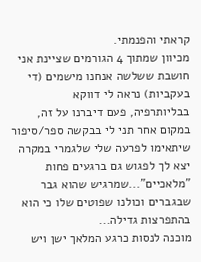קראתי והפנמתי.
מכיוון שמתוך 4 הגורמים שציינת אני חושבת ששלשה אנחנו מישמים (די בעקביות) נראה לי דווקא בבליותרפיה, פעם דיברנו על זה, במקום אחר תני לי בבקשה ספר/סיפור שיתאימו לפרעה שלי שלגמרי במקרה יצא לך לפגוש גם ברגעים פחות "מלאכיים"...שמרגיש שהוא גבר שבגברים וכולנו שפוטים שלו כי הוא בהתפרצות גדילה...
מוכנה לנסות כרגע המלאך ישן ויש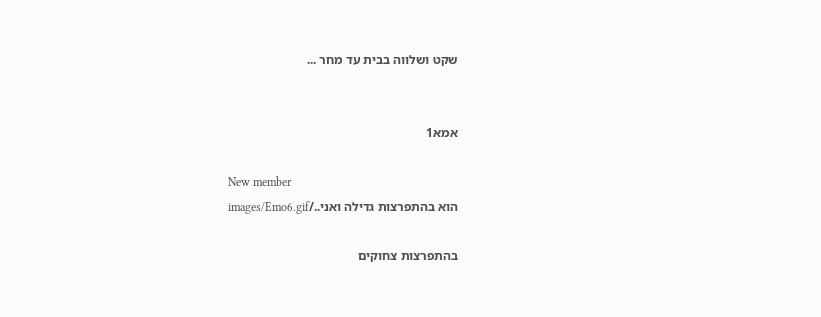שקט ושלווה בבית עד מחר ...


אמא1

New member
הוא בהתפרצות גדילה ואני../images/Emo6.gif

בהתפרצות צחוקים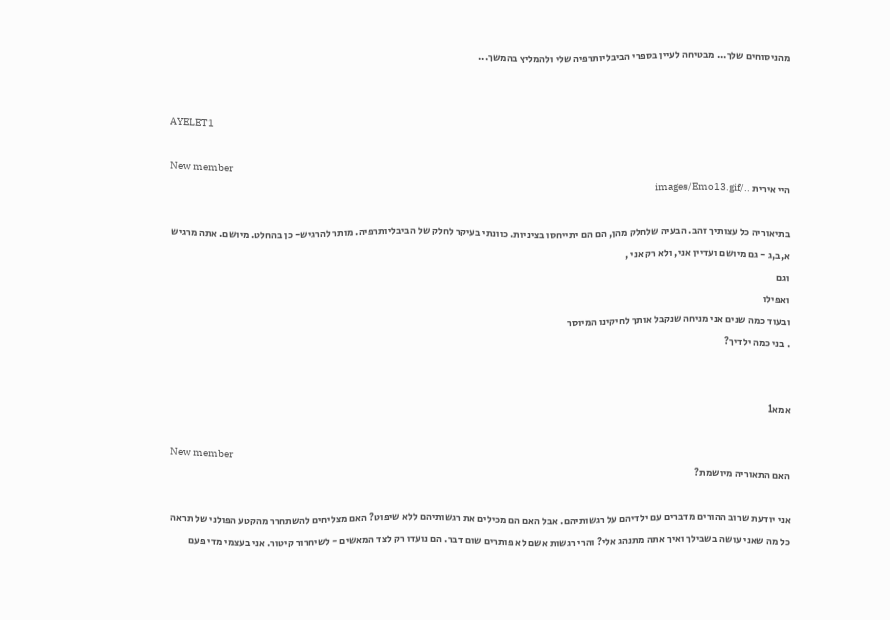מהניסוחים שלך... מבטיחה לעיין בספרי הביבליותרפיה שלי ולהמליץ בהמשך...


AYELET1

New member
היי אירית ../images/Emo13.gif

בתיאוריה כל עצותיך זהב. הבעיה שלחלק מהן, הם הם יתייחסו בציניות. כוונתי בעיקר לחלק של הביבליותרפיה. מותר להרגיש- כן בהחלט. מיושם. אתה מרגיש א,ב,ג - גם מיושם ועדיין אני, ולא רק אני ,
וגם
ואפילו
ובעוד כמה שנים אני מניחה שנקבל אותך לחיקינו המיוסר
. בני כמה ילדיך?


אמא1

New member
האם התאוריה מיושמת?

אני יודעת שרוב ההורים מדברים עם ילדיהם על רגשותיהם. אבל האם הם מכילים את רגשותיהם ללא שיפוט? האם מצליחים להשתחרר מהקטע הפולני של תראה כל מה שאני עושה בשבילך ואיך אתה מתנהג אלי? והרי רגשות אשם לא פותרים שום דבר. הם נועדו רק לצד המאשים - לשיחרור קיטור. אני בעצמי מדי פעם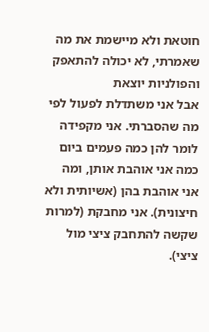חוטאת ולא מיישמת את מה שאמרתי, לא יכולה להתאפק והפולניות יוצאת
אבל אני משתדלת לפעול לפי מה שהסברתי. אני מקפידה לומר להן כמה פעמים ביום כמה אני אוהבת אותן, ומה אני אוהבת בהן (אשיותית ולא חיצונית). אני מחבקת (למרות שקשה להתחבק ציצי מול ציצי).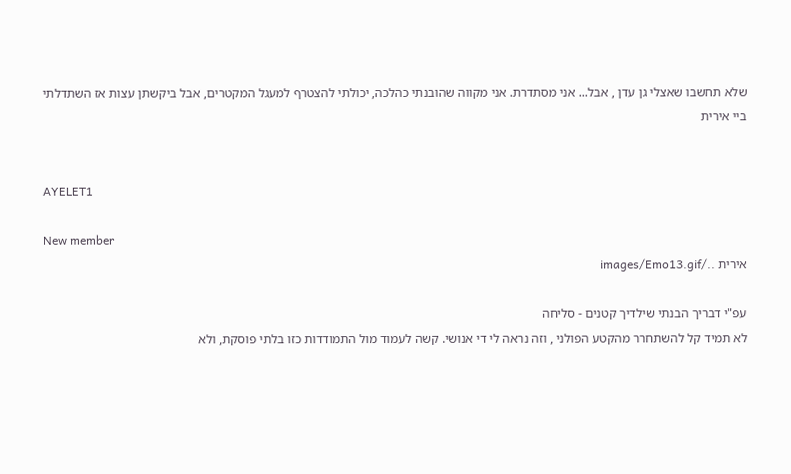שלא תחשבו שאצלי גן עדן , אבל... אני מסתדרת. אני מקווה שהובנתי כהלכה, יכולתי להצטרף למעגל המקטרים, אבל ביקשתן עצות אז השתדלתי
ביי אירית


AYELET1

New member
אירית ../images/Emo13.gif

עפ"י דבריך הבנתי שילדיך קטנים - סליחה
לא תמיד קל להשתחרר מהקטע הפולני , וזה נראה לי די אנושי. קשה לעמוד מול התמודדות כזו בלתי פוסקת, ולא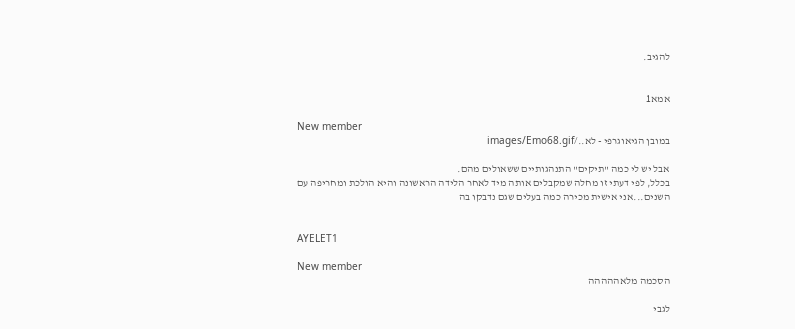להגיב.


אמא1

New member
במובן הגיאוגרפי - לא../images/Emo68.gif

אבל יש לי כמה "תיקים" התנהגותיים ששאולים מהם.
בכלל, לפי דעתי זו מחלה שמקבלים אותה מיד לאחר הלידה הראשונה והיא הולכת ומחריפה עם השנים...אני אישית מכירה כמה בעלים שגם נדבקו בה


AYELET1

New member
הסכמה מלאההההה

לגבי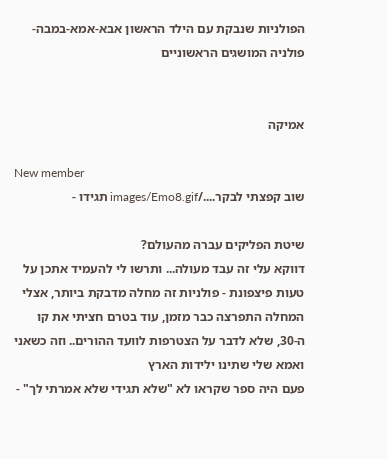הפולניות שנבקת עם הילד הראשון אבא-אמא-במבה-פולניה המושגים הראשוניים


אמיקה

New member
שוב קפצתי לבקר..../images/Emo8.gif תגידו -

שיטת הפליקים עברה מהעולם?
דווקא עלי זה עבד מעולה... ותרשו לי להעמיד אתכן על טעות פיצפונת - פולניות זה מחלה מדבקת ביותר, אצלי המחלה התפרצה כבר מזמן, עוד בטרם חציתי את קו ה-30, שלא לדבר על הצטרפות לוועד ההורים.. וזה כשאני ואמא שלי שתינו ילידות הארץ
פעם היה ספר שקראו לא "שלא תגידי שלא אמרתי לך" -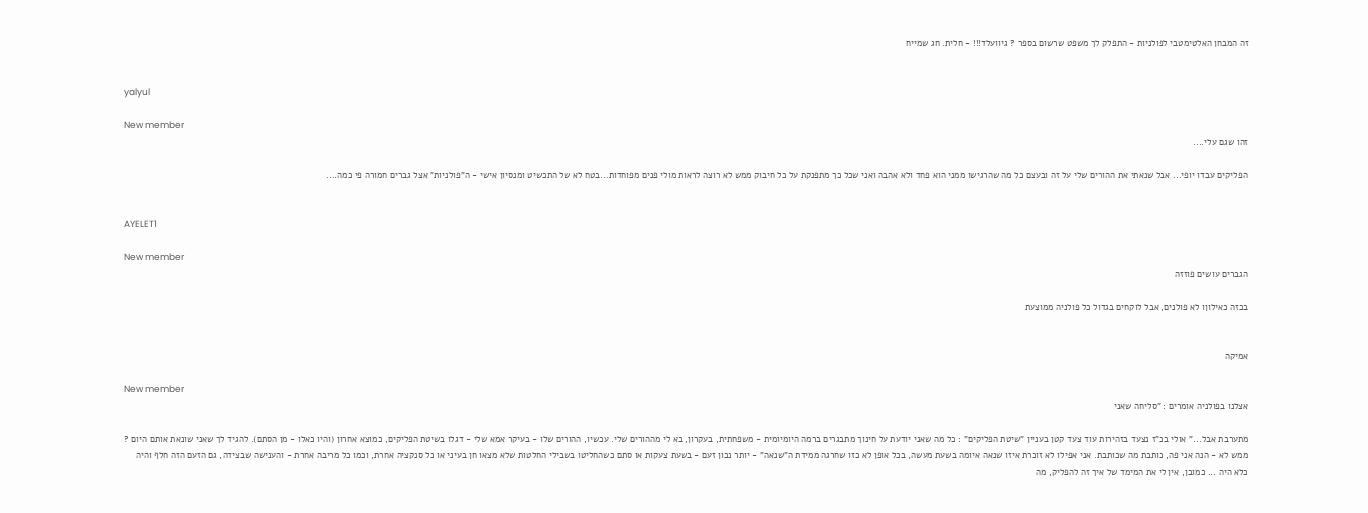זה המבחן האלטימטבי לפולניות - התפלק לך משפט שרשום בספר ? גיוועלד!!! - חלית. חג שמייח


yalyul

New member
זהו שגם עלי....

הפליקים עבדו יופי... אבל שנאתי את ההורים שלי על זה ובעצם כל מה שהרגישו ממני הוא פחד ולא אהבה ואני שכל כך מתפנקת על כל חיבוק ממש לא רוצה לראות מולי פנים מפוחדות...בטח לא של התכשיט ומנסיון אישי - ה"פולניות" אצל גברים חמורה פי כמה....


AYELET1

New member
הגברים עושים פוזזה

בכזה כאילוןו לא פולנים, אבל לוקחים בגדול כל פולניה ממוצעת


אמיקה

New member
אצלנו בפולניה אומרים : "סליחה שאני

מתערבת אבל..." אולי בכ"ז נצעד בזהירות עוד צעד קטן בעניין "שיטת הפליקים" : כל מה שאני יודעת על חינוך מתבגרים ברמה היומיומית - משפחתית, בעקרון, בא לי מההורים שלי. עכשיו, ההורים שלו - בעיקר אמא שלי - דגלו בשיטת הפליקים, כמוצא אחרון (והיו כאלו - מן הסתם). להגיד לך שאני שונאת אותם היום ? ממש לא - הנה אני פה, כותבת מה שכותבת. אני אפילו לא זוכרת איזו שנאה איומה בשעת מעשה, בכל אופן לא כזו שחרגה ממידת ה"שנאה" - יותר נכון זעם - בשעת צעקות או סתם כשהחליטו בשבילי החלטות שלא מצאו חן בעיני או כל סנקציה אחרת, וכמו כל מריבה אחרת - והענישה שבצידה, גם הזעם הזה חלף והיה כלא היה ... כמובן, אין לי את המימד של איך זה להפליק, מה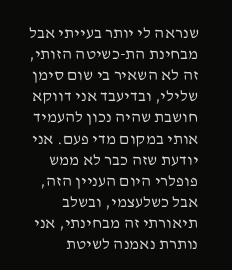שנראה לי יותר בעייתי אבל מבחינת הת-כשיטה הזותי, זה לא השאיר בי שום סימן שלילי, ובדיעבד אני דווקא חושבת שהיה נכון להעמיד אותי במקום מדי פעם. אני יודעת שזה כבר לא ממש פופלרי היום העניין הזה, אבל כשלעצמי, ובשלב תיאורתי זה מבחינתי, אני נותרת נאמנה לשיטת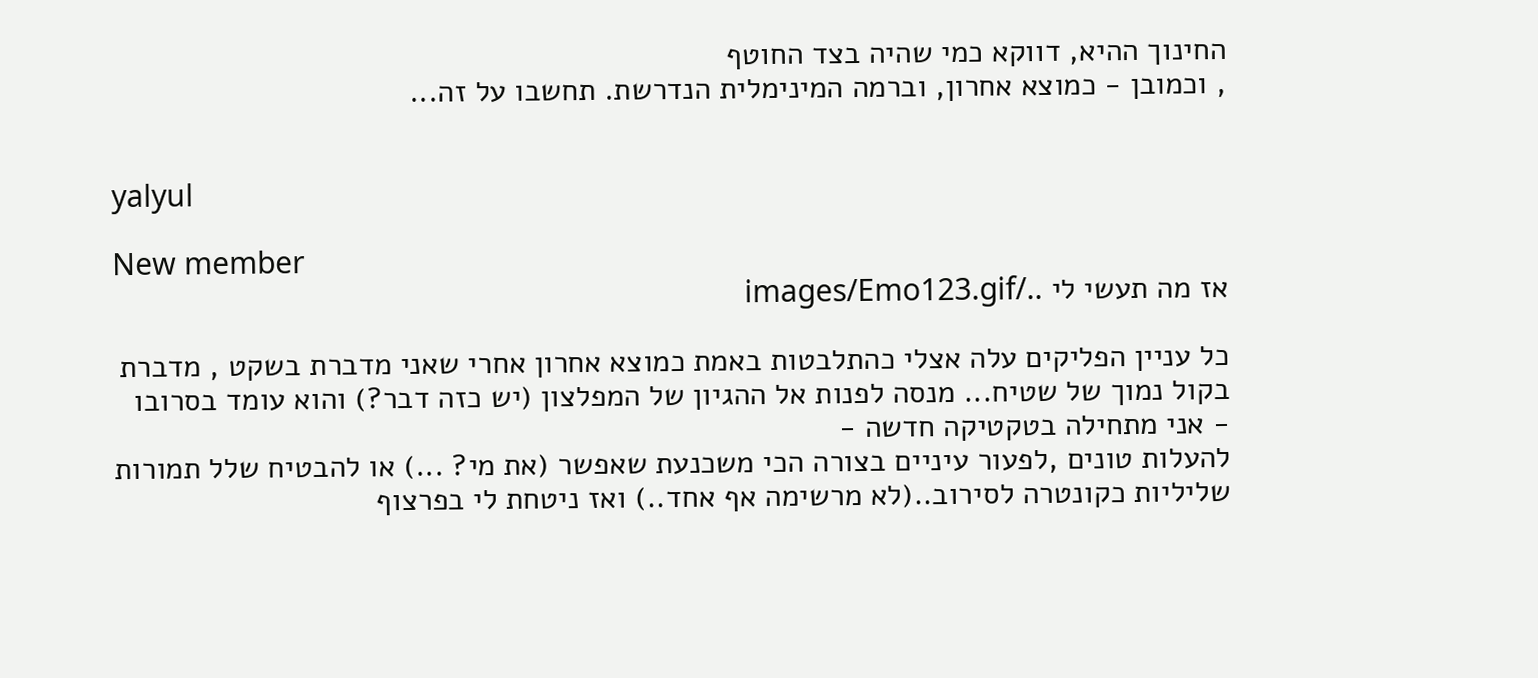החינוך ההיא, דווקא כמי שהיה בצד החוטף
, וכמובן - כמוצא אחרון, וברמה המינימלית הנדרשת. תחשבו על זה...


yalyul

New member
אז מה תעשי לי ../images/Emo123.gif

כל עניין הפליקים עלה אצלי כהתלבטות באמת כמוצא אחרון אחרי שאני מדברת בשקט , מדברת בקול נמוך של שטיח... מנסה לפנות אל ההגיון של המפלצון (יש כזה דבר?) והוא עומד בסרובו - אני מתחילה בטקטיקה חדשה -
להעלות טונים ,לפעור עיניים בצורה הכי משכנעת שאפשר (את מי? ...) או להבטיח שלל תמורות שליליות כקונטרה לסירוב..(לא מרשימה אף אחד..) ואז ניטחת לי בפרצוף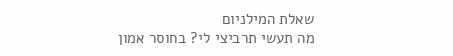שאלת המילניום
מה תעשי תרביצי לי? בחוסר אמון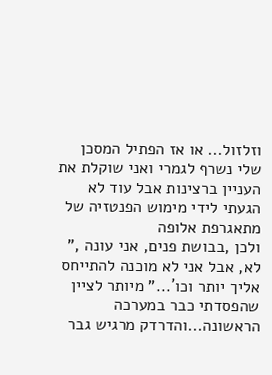וזלזול... או אז הפתיל המסכן שלי נשרף לגמרי ואני שוקלת את העניין ברצינות אבל עוד לא הגעתי לידי מימוש הפנטזיה של מתאגרפת אלופה
ולכן ,בבושת פנים, אני עונה ," לא, אבל אני לא מוכנה להתייחס אליך יותר וכו´..." מיותר לציין שהפסדתי כבר במערכה הראשונה...והדרדק מרגיש גבר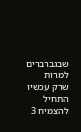שבגברברים למרות שרק עכשיו התחיל להצמיח 3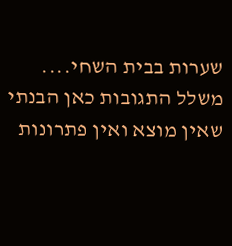שערות בבית השחי.... משלל התגובות כאן הבנתי שאין מוצא ואין פתרונות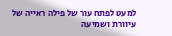למעט לפתח עור של פילה ראייה של עיוורת ושמיעה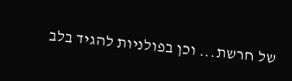של חרשת... וכן בפולניות להגיד בלב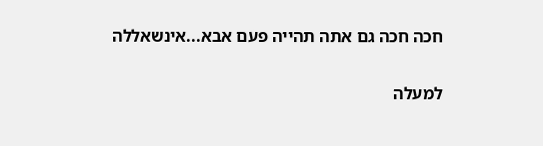חכה חכה גם אתה תהייה פעם אבא...אינשאללה

למעלה